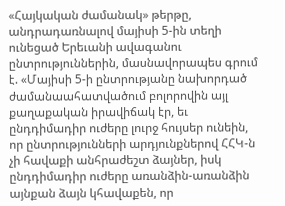«Հայկական ժամանակ» թերթը, անդրադառնալով մայիսի 5-ին տեղի ունեցած Երեւանի ավագանու ընտրություններին, մասնավորապես գրում է. «Մայիսի 5-ի ընտրությանը նախորդած ժամանաահատվածում բոլորովին այլ քաղաքական իրավիճակ էր, եւ ընդդիմադիր ուժերը լուրջ հույսեր ունեին, որ ընտրությունների արդյունքներով ՀՀԿ-ն չի հավաքի անհրաժեշտ ձայներ, իսկ ընդդիմադիր ուժերը առանձին-առանձին այնքան ձայն կհավաքեն, որ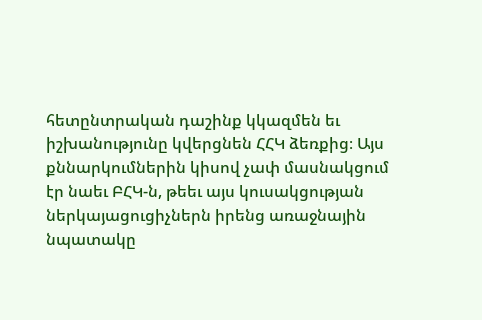հետընտրական դաշինք կկազմեն եւ իշխանությունը կվերցնեն ՀՀԿ ձեռքից։ Այս քննարկումներին կիսով չափ մասնակցում էր նաեւ ԲՀԿ-ն, թեեւ այս կուսակցության ներկայացուցիչներն իրենց առաջնային նպատակը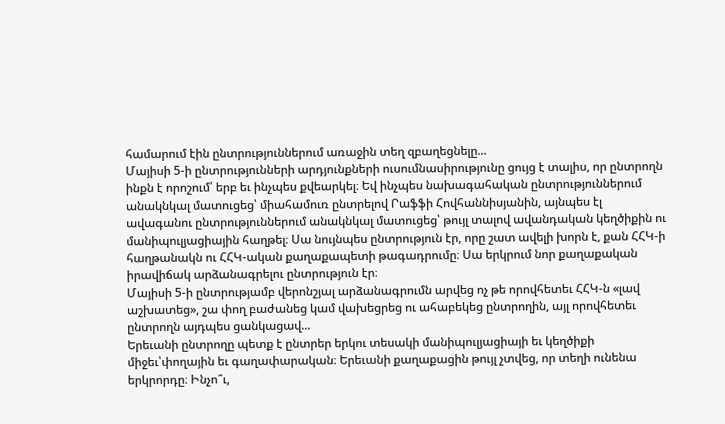համարում էին ընտրություններում առաջին տեղ զբաղեցնելը...
Մայիսի 5-ի ընտրությունների արդյունքների ուսումնասիրությունը ցույց է տալիս, որ ընտրողն ինքն է որոշում՝ երբ եւ ինչպես քվեարկել։ Եվ ինչպես նախագահական ընտրություններում անակնկալ մատուցեց՝ միահամուռ ընտրելով Րաֆֆի Հովհաննիսյանին, այնպես էլ ավագանու ընտրություններում անակնկալ մատուցեց՝ թույլ տալով ավանդական կեղծիքին ու մանիպուլյացիային հաղթել։ Սա նույնպես ընտրություն էր, որը շատ ավելի խորն է, քան ՀՀԿ-ի հաղթանակն ու ՀՀԿ-ական քաղաքապետի թագադրումը։ Սա երկրում նոր քաղաքական իրավիճակ արձանագրելու ընտրություն էր։
Մայիսի 5-ի ընտրությամբ վերոնշյալ արձանագրումն արվեց ոչ թե որովհետեւ ՀՀԿ-ն «լավ աշխատեց», շա փող բաժանեց կամ վախեցրեց ու ահաբեկեց ընտրողին, այլ որովհետեւ ընտրողն այդպես ցանկացավ...
Երեւանի ընտրողը պետք է ընտրեր երկու տեսակի մանիպուլյացիայի եւ կեղծիքի միջեւ՝փողային եւ գաղափարական։ Երեւանի քաղաքացին թույլ չտվեց, որ տեղի ունենա երկրորդը։ Ինչո՞ւ,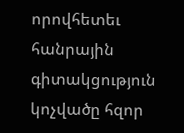որովհետեւ հանրային գիտակցություն կոչվածը հզոր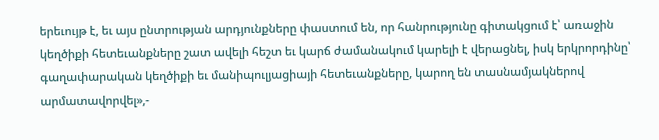երեւույթ է, եւ այս ընտրության արդյունքները փաստում են, որ հանրությունը գիտակցում է՝ առաջին կեղծիքի հետեւանքները շատ ավելի հեշտ եւ կարճ ժամանակում կարելի է վերացնել, իսկ երկրորդինը՝ գաղափարական կեղծիքի եւ մանիպուլյացիայի հետեւանքները, կարող են տասնամյակներով արմատավորվել»,-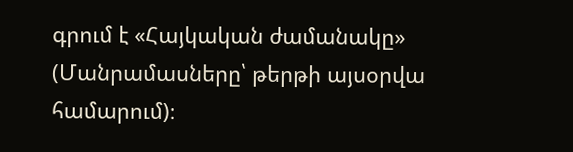գրում է «Հայկական ժամանակը» (Մանրամասները՝ թերթի այսօրվա համարում)։